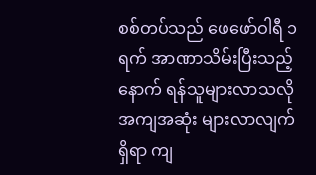စစ်တပ်သည် ဖေဖော်ဝါရီ ၁ ရက် အာဏာသိမ်းပြီးသည့်နောက် ရန်သူများလာသလို အကျအဆုံး များလာလျက်ရှိရာ ကျ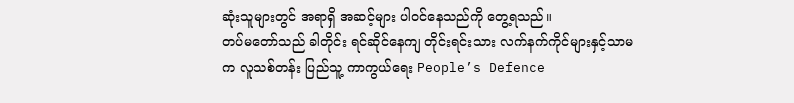ဆုံးသူများတွင် အရာရှိ အဆင့်များ ပါဝင်နေသည်ကို တွေ့ရသည်။
တပ်မတော်သည် ခါတိုင်း ရင်ဆိုင်နေကျ တိုင်းရင်းသား လက်နက်ကိုင်များနှင့်သာမက လူသစ်တန်း ပြည်သူ့ ကာကွယ်ရေး People’s Defence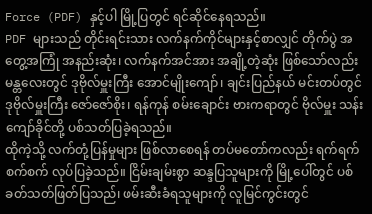Force (PDF) နှင့်ပါ မြို့ပြတွင် ရင်ဆိုင်နေရသည်။
PDF များသည် တိုင်းရင်းသား လက်နက်ကိုင်များနှင့်စာလျှင် တိုက်ပွဲ အတွေ့အကြုံ အနည်းဆုံး၊ လက်နက်အင်အား အချို့တဲ့ဆုံး ဖြစ်သော်လည်း မန္တလေးတွင် ဒုဗိုလ်မှူးကြီး အောင်မျိုးကျော်၊ ချင်းပြည်နယ် မင်းတပ်တွင် ဒုဗိုလ်မှူးကြီး ဇော်ဇော်စိုး၊ ရန်ကုန် စမ်းချောင်း ဗားကရာတွင် ဗိုလ်မှူး သန်းကျော်ခိုင်တို့ ပစ်သတ်ပြခဲ့ရသည်။
ထိုကဲ့သို့ လက်တုံ့ပြန်မှုများ ဖြစ်လာစေရန် တပ်မတော်ကလည်း ရက်ရက်စက်စက် လုပ်ပြခဲ့သည်။ ငြိမ်းချမ်းစွာ ဆန္ဒပြသူများကို မြို့ပေါ်တွင် ပစ်ခတ်သတ်ဖြတ်ပြသည်၊ ဖမ်းဆီးခံရသူများကို လူမြင်ကွင်းတွင်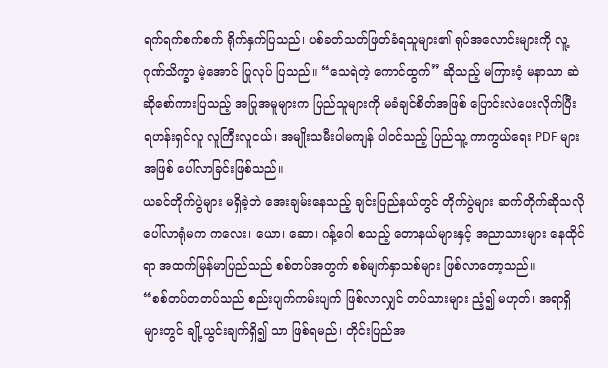ရက်ရက်စက်စက် ရိုက်နှက်ပြသည်၊ ပစ်ခတ်သတ်ဖြတ်ခံရသူများ၏ ရုပ်အလောင်းများကို လူ့ဂုဏ်သိက္ခာ မဲ့အောင် ပြုလုပ် ပြသည်။ “သေရဲတဲ့ ကောင်ထွက်” ဆိုသည့် မကြားဝံ့ မနာသာ ဆဲဆိုစော်ကားပြသည့် အပြုအမူများက ပြည်သူများကို မခံချင်စိတ်အဖြစ် ပြောင်းလဲပေးလိုက်ပြီး ရဟန်းရှင်လူ လူကြီးလူငယ်၊ အမျိုးသမီးပါမကျန် ပါဝင်သည့် ပြည်သူ့ ကာကွယ်ရေး PDF များအဖြစ် ပေါ်လာခြင်းဖြစ်သည်။
ယခင်တိုက်ပွဲများ မရှိခဲ့ဘဲ အေးချမ်းနေသည့် ချင်းပြည်နယ်တွင် တိုက်ပွဲများ ဆက်တိုက်ဆိုသလို ပေါ်လာရုံမက ကလေး၊ ယော၊ ဆော၊ ဂန့်ဂေါ စသည့် တောနယ်များနှင့် အညာသားများ နေထိုင်ရာ အထက်မြန်မာပြည်သည် စစ်တပ်အတွက် စစ်မျက်နှာသစ်များ ဖြစ်လာတော့သည်။
“စစ်တပ်တတပ်သည် စည်းပျက်ကမ်းပျက် ဖြစ်လာလျှင် တပ်သားများ ညံ့၍ မဟုတ်၊ အရာရှိများတွင် ချို့ယွင်းချက်ရှိ၍ သာ ဖြစ်ရမည်၊ တိုင်းပြည်အ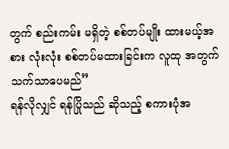တွက် စည်းကမ်း မရှိတဲ့ စစ်တပ်မျိုး ထားမယ့်အစား လုံးလုံး စစ်တပ်မထားခြင်းက လူထု အတွက် သက်သာပေမည်”
ရန်လိုလျှင် ရန်ပြိုသည် ဆိုသည့် စကားပုံအ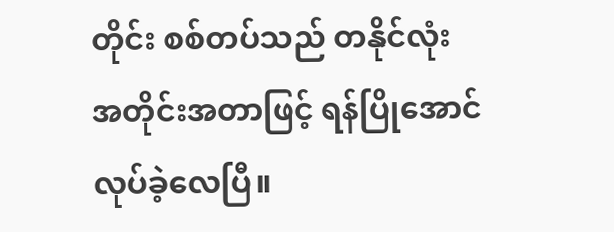တိုင်း စစ်တပ်သည် တနိုင်လုံး အတိုင်းအတာဖြင့် ရန်ပြိုအောင် လုပ်ခဲ့လေပြီ။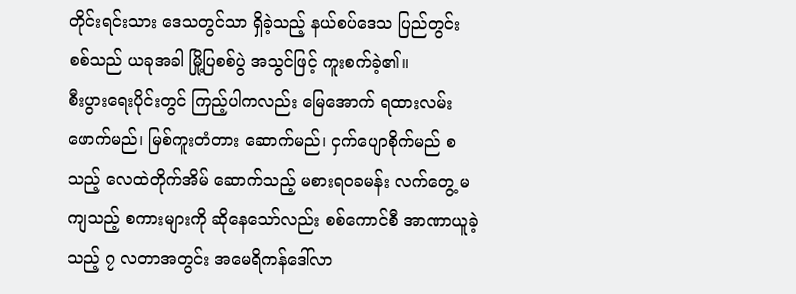တိုင်းရင်းသား ဒေသတွင်သာ ရှိခဲ့သည့် နယ်စပ်ဒေသ ပြည်တွင်းစစ်သည် ယခုအခါ မြို့ပြစစ်ပွဲ အသွင်ဖြင့် ကူးစက်ခဲ့၏။
စီးပွားရေးပိုင်းတွင် ကြည့်ပါကလည်း မြေအောက် ရထားလမ်းဖောက်မည်၊ မြစ်ကူးတံတား ဆောက်မည်၊ ငှက်ပျောစိုက်မည် စသည့် လေထဲတိုက်အိမ် ဆောက်သည့် မစားရဝခမန်း လက်တွေ့ မကျသည့် စကားများကို ဆိုနေသော်လည်း စစ်ကောင်စီ အာဏာယူခဲ့သည့် ၇ လတာအတွင်း အမေရိကန်ဒေါ်လာ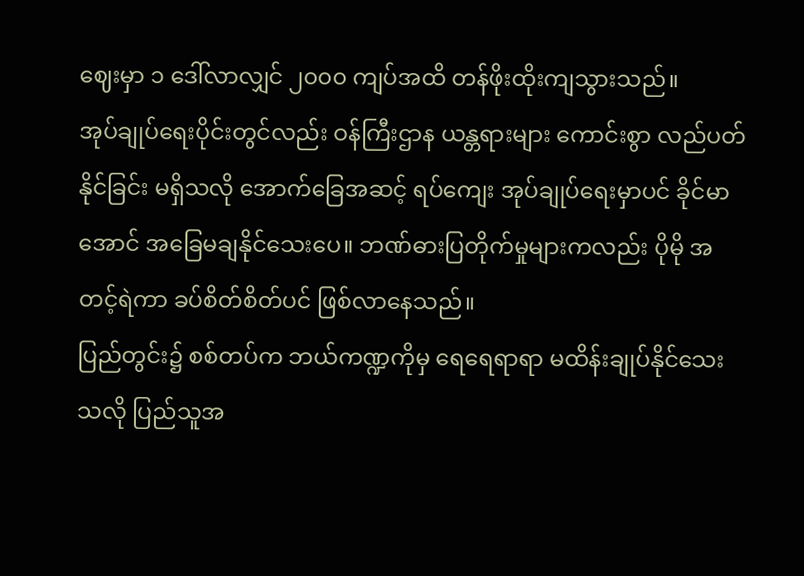ဈေးမှာ ၁ ဒေါ်လာလျှင် ၂၀၀၀ ကျပ်အထိ တန်ဖိုးထိုးကျသွားသည်။
အုပ်ချုပ်ရေးပိုင်းတွင်လည်း ဝန်ကြီးဌာန ယန္တရားများ ကောင်းစွာ လည်ပတ်နိုင်ခြင်း မရှိသလို အောက်ခြေအဆင့် ရပ်ကျေး အုပ်ချုပ်ရေးမှာပင် ခိုင်မာအောင် အခြေမချနိုင်သေးပေ။ ဘဏ်ဓားပြတိုက်မှုများကလည်း ပိုမို အတင့်ရဲကာ ခပ်စိတ်စိတ်ပင် ဖြစ်လာနေသည်။
ပြည်တွင်း၌ စစ်တပ်က ဘယ်ကဏ္ဍကိုမှ ရေရေရာရာ မထိန်းချုပ်နိုင်သေးသလို ပြည်သူအ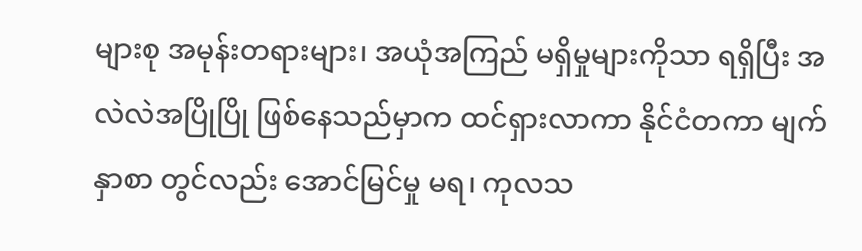များစု အမုန်းတရားများ၊ အယုံအကြည် မရှိမှုများကိုသာ ရရှိပြီး အလဲလဲအပြိုပြို ဖြစ်နေသည်မှာက ထင်ရှားလာကာ နိုင်ငံတကာ မျက်နှာစာ တွင်လည်း အောင်မြင်မှု မရ၊ ကုလသ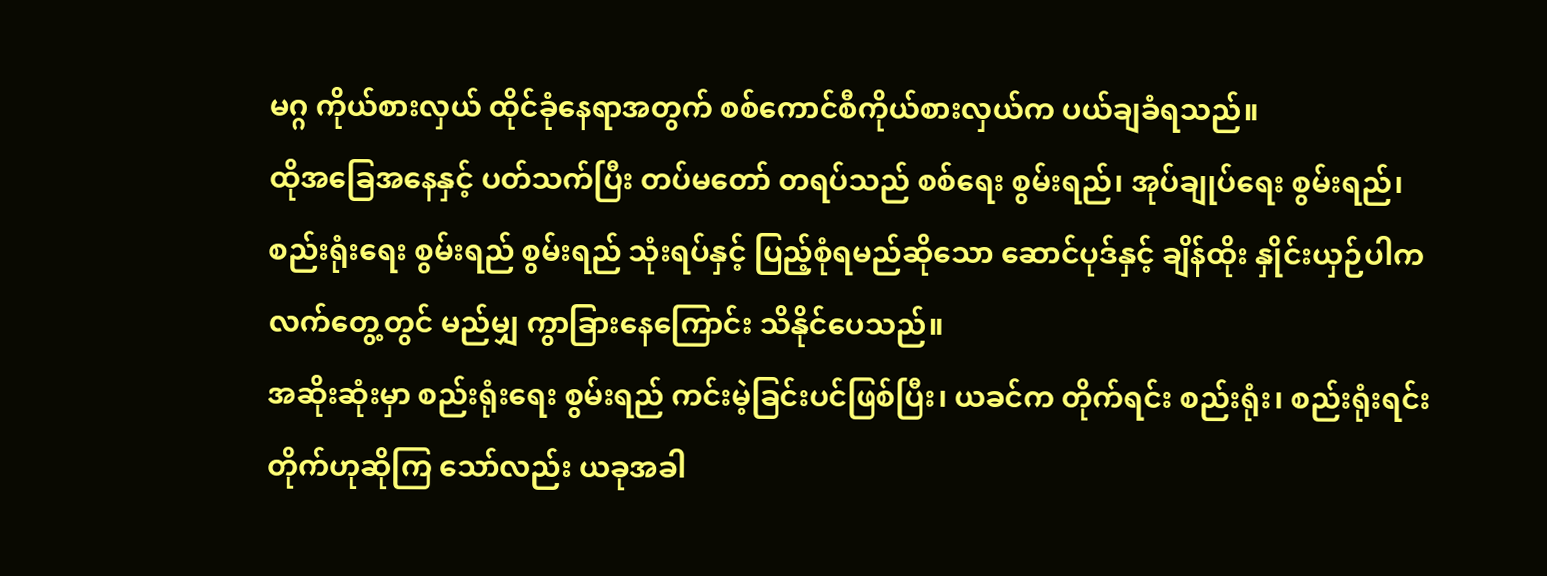မဂ္ဂ ကိုယ်စားလှယ် ထိုင်ခုံနေရာအတွက် စစ်ကောင်စီကိုယ်စားလှယ်က ပယ်ချခံရသည်။
ထိုအခြေအနေနှင့် ပတ်သက်ပြီး တပ်မတော် တရပ်သည် စစ်ရေး စွမ်းရည်၊ အုပ်ချုပ်ရေး စွမ်းရည်၊ စည်းရုံးရေး စွမ်းရည် စွမ်းရည် သုံးရပ်နှင့် ပြည့်စုံရမည်ဆိုသော ဆောင်ပုဒ်နှင့် ချိန်ထိုး နှိုင်းယှဉ်ပါက လက်တွေ့တွင် မည်မျှ ကွာခြားနေကြောင်း သိနိုင်ပေသည်။
အဆိုးဆုံးမှာ စည်းရုံးရေး စွမ်းရည် ကင်းမဲ့ခြင်းပင်ဖြစ်ပြီး၊ ယခင်က တိုက်ရင်း စည်းရုံး၊ စည်းရုံးရင်း တိုက်ဟုဆိုကြ သော်လည်း ယခုအခါ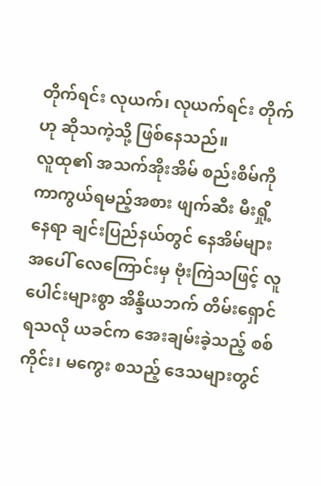တိုက်ရင်း လုယက်၊ လုယက်ရင်း တိုက်ဟု ဆိုသကဲ့သို့ ဖြစ်နေသည်။
လူထု၏ အသက်အိုးအိမ် စည်းစိမ်ကို ကာကွယ်ရမည့်အစား ဖျက်ဆီး မီးရှို့နေရာ ချင်းပြည်နယ်တွင် နေအိမ်များအပေါ် လေကြောင်းမှ ဗုံးကြဲသဖြင့် လူပေါင်းများစွာ အိန္ဒိယဘက် တိမ်းရှောင်ရသလို ယခင်က အေးချမ်းခဲ့သည့် စစ်ကိုင်း၊ မကွေး စသည့် ဒေသများတွင်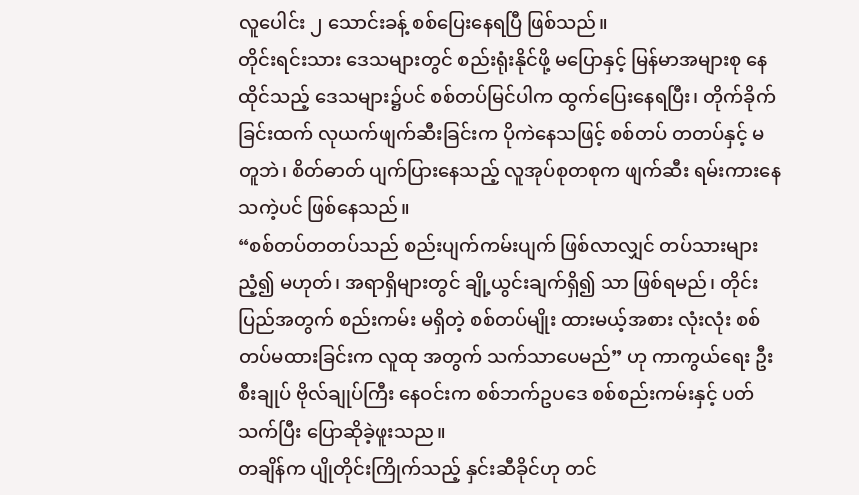လူပေါင်း ၂ သောင်းခန့် စစ်ပြေးနေရပြီ ဖြစ်သည်။
တိုင်းရင်းသား ဒေသများတွင် စည်းရုံးနိုင်ဖို့ မပြောနှင့် မြန်မာအများစု နေထိုင်သည့် ဒေသများ၌ပင် စစ်တပ်မြင်ပါက ထွက်ပြေးနေရပြီး၊ တိုက်ခိုက်ခြင်းထက် လုယက်ဖျက်ဆီးခြင်းက ပိုကဲနေသဖြင့် စစ်တပ် တတပ်နှင့် မတူဘဲ၊ စိတ်ဓာတ် ပျက်ပြားနေသည့် လူအုပ်စုတစုက ဖျက်ဆီး ရမ်းကားနေသကဲ့ပင် ဖြစ်နေသည်။
“စစ်တပ်တတပ်သည် စည်းပျက်ကမ်းပျက် ဖြစ်လာလျှင် တပ်သားများ ညံ့၍ မဟုတ်၊ အရာရှိများတွင် ချို့ယွင်းချက်ရှိ၍ သာ ဖြစ်ရမည်၊ တိုင်းပြည်အတွက် စည်းကမ်း မရှိတဲ့ စစ်တပ်မျိုး ထားမယ့်အစား လုံးလုံး စစ်တပ်မထားခြင်းက လူထု အတွက် သက်သာပေမည်” ဟု ကာကွယ်ရေး ဦးစီးချုပ် ဗိုလ်ချုပ်ကြီး နေဝင်းက စစ်ဘက်ဥပဒေ စစ်စည်းကမ်းနှင့် ပတ်သက်ပြီး ပြောဆိုခဲ့ဖူးသည။
တချိန်က ပျိုတိုင်းကြိုက်သည့် နှင်းဆီခိုင်ဟု တင်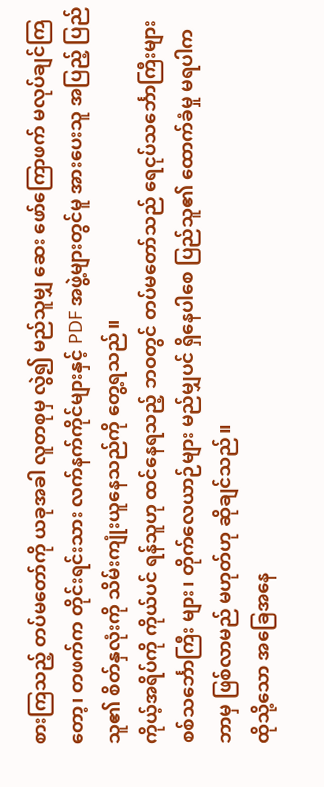စားကြသည့် တပ်မတော်ကို ယခုအခါ လူတစုမှ လွဲ၍ မည်သူမျှ ဆေး ဖော်ကြောဖက် မလုပ်ချင်ကြတော့၊ တဖက်က တိုင်းရင်းသား လက်နက်ကိုင်များနှင့် PDF အဖွဲ့များတွင်မူ အားပေးသူ အပြည့် ပြည်သူ၏ စိတ်နှလုံးကို သိမ်းကျုံးယူနေသည်ကို တွေ့ရသည်။
ကိုယ့်အရိပ်ကို ကိုယ်ပင် ရန်သူဟု ထင်နေရသည့် ဘဝတွင် တပ်မတော်သည် ရေငုပ်သင်္ဘောကြီးများ စစ်သင်္ဘောကြီး များ၊ တိုက်လေယာဉ်များ မည်မျှပင် ရှိနေပါစေ ပြည်သူ၏ ထောက်ခံမှု မရပါက ဘာမှ ဖြစ်လာမည် မဟုတ်ဟု ဆိုချင်သည်။
ထိုသို့သော အခြေအနေ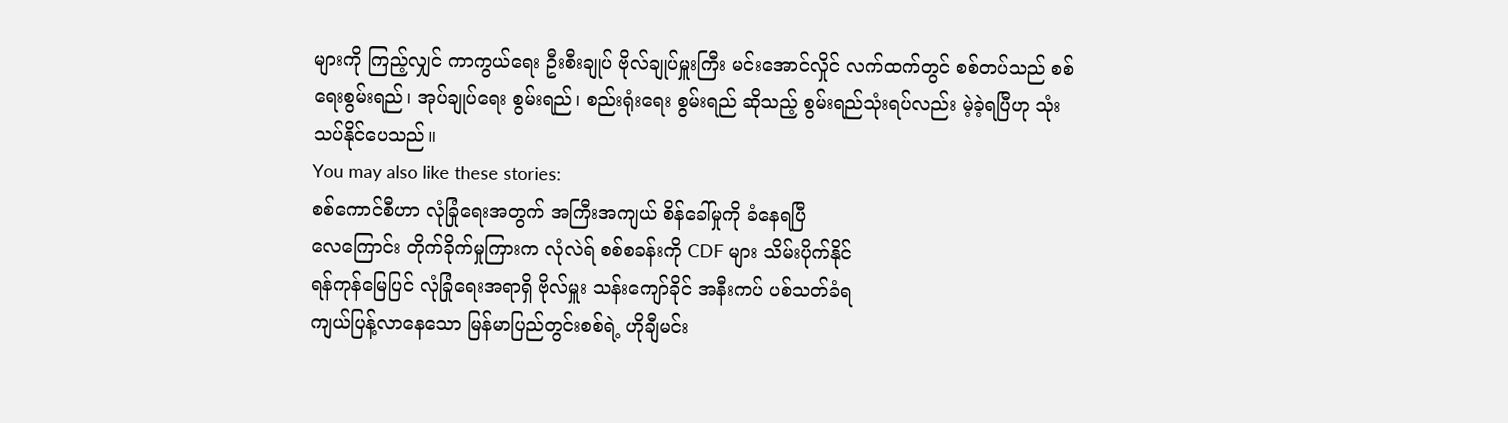များကို ကြည့်လျှင် ကာကွယ်ရေး ဦးစီးချုပ် ဗိုလ်ချုပ်မှူးကြီး မင်းအောင်လှိုင် လက်ထက်တွင် စစ်တပ်သည် စစ်ရေးစွမ်းရည်၊ အုပ်ချုပ်ရေး စွမ်းရည်၊ စည်းရုံးရေး စွမ်းရည် ဆိုသည့် စွမ်းရည်သုံးရပ်လည်း မဲ့ခဲ့ရပြီဟု သုံးသပ်နိုင်ပေသည်။
You may also like these stories:
စစ်ကောင်စီဟာ လုံခြုံရေးအတွက် အကြီးအကျယ် စိန်ခေါ်မှုကို ခံနေရပြီ
လေကြောင်း တိုက်ခိုက်မှုကြားက လုံလဲရ် စစ်စခန်းကို CDF များ သိမ်းပိုက်နိုင်
ရန်ကုန်မြေပြင် လုံခြုံရေးအရာရှိ ဗိုလ်မှူး သန်းကျော်ခိုင် အနီးကပ် ပစ်သတ်ခံရ
ကျယ်ပြန့်လာနေသော မြန်မာပြည်တွင်းစစ်ရဲ့ ဟိုချီမင်း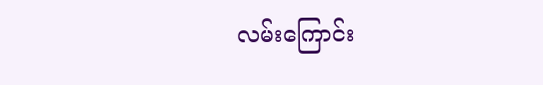လမ်းကြောင်း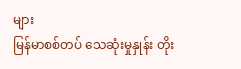များ
မြန်မာစစ်တပ် သေဆုံးမှုနှုန်း တိုး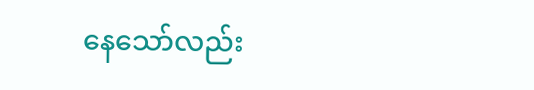နေသော်လည်း